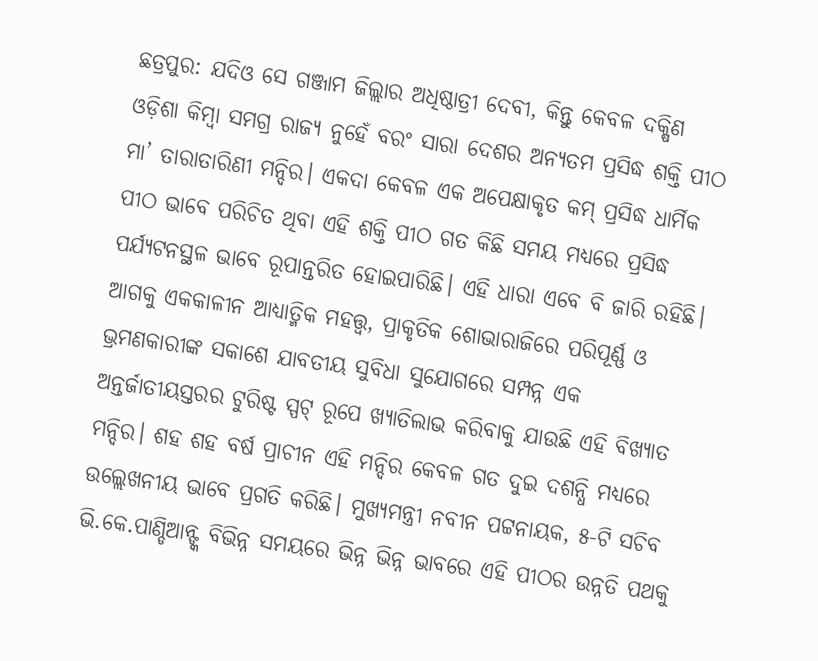ଛତ୍ରପୁର: ଯଦିଓ ସେ ଗଞ୍ଜାମ ଜିଲ୍ଲାର ଅଧିଷ୍ଠାତ୍ରୀ ଦେବୀ, କିନ୍ତୁ କେବଳ ଦକ୍ଷିଣ ଓଡ଼ିଶା କିମ୍ବା ସମଗ୍ର ରାଜ୍ୟ ନୁହେଁ ବରଂ ସାରା ଦେଶର ଅନ୍ୟତମ ପ୍ରସିଦ୍ଧ ଶକ୍ତି ପୀଠ ମା’ ତାରାତାରିଣୀ ମନ୍ଦିର। ଏକଦା କେବଳ ଏକ ଅପେକ୍ଷାକୃତ କମ୍ ପ୍ରସିଦ୍ଧ ଧାର୍ମିକ ପୀଠ ଭାବେ ପରିଚିତ ଥିବା ଏହି ଶକ୍ତି ପୀଠ ଗତ କିଛି ସମୟ ମଧ୍ୟରେ ପ୍ରସିଦ୍ଧ ପର୍ଯ୍ୟଟନସ୍ଥଳ ଭାବେ ରୂପାନ୍ତରିତ ହୋଇପାରିଛି। ଏହି ଧାରା ଏବେ ବି ଜାରି ରହିଛି। ଆଗକୁ ଏକକାଳୀନ ଆଧ୍ୟାତ୍ମିକ ମହତ୍ତ୍ୱ, ପ୍ରାକୃତିକ ଶୋଭାରାଜିରେ ପରିପୂର୍ଣ୍ଣ ଓ ଭ୍ରମଣକାରୀଙ୍କ ସକାଶେ ଯାବତୀୟ ସୁବିଧା ସୁଯୋଗରେ ସମ୍ପନ୍ନ ଏକ ଅନ୍ତର୍ଜାତୀୟସ୍ତରର ଟୁରିଷ୍ଟ ସ୍ପଟ୍ ରୂପେ ଖ୍ୟାତିଲାଭ କରିବାକୁ ଯାଉଛି ଏହି ବିଖ୍ୟାତ ମନ୍ଦିର। ଶହ ଶହ ବର୍ଷ ପ୍ରାଚୀନ ଏହି ମନ୍ଦିର କେବଳ ଗତ ଦୁଇ ଦଶନ୍ଧି ମଧ୍ୟରେ ଉଲ୍ଲେଖନୀୟ ଭାବେ ପ୍ରଗତି କରିଛି। ମୁଖ୍ୟମନ୍ତ୍ରୀ ନବୀନ ପଟ୍ଟନାୟକ, ୫-ଟି ସଚିବ ଭି.କେ.ପାଣ୍ଡିଆନ୍ଙ୍କ ବିଭିନ୍ନ ସମୟରେ ଭିନ୍ନ ଭିନ୍ନ ଭାବରେ ଏହି ପୀଠର ଉନ୍ନତି ପଥକୁ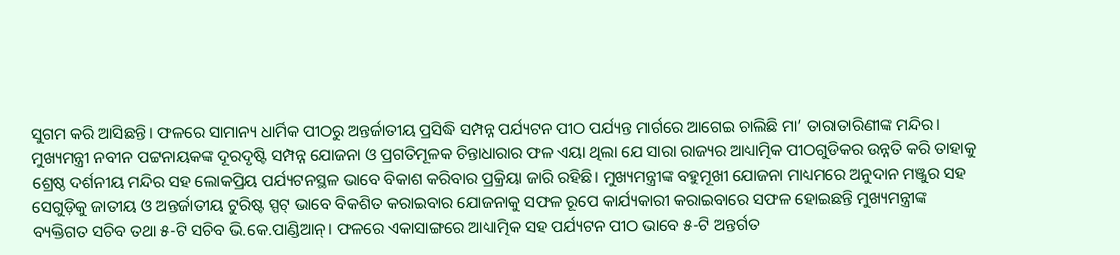ସୁଗମ କରି ଆସିଛନ୍ତି। ଫଳରେ ସାମାନ୍ୟ ଧାର୍ମିକ ପୀଠରୁ ଅନ୍ତର୍ଜାତୀୟ ପ୍ରସିଦ୍ଧି ସମ୍ପନ୍ନ ପର୍ଯ୍ୟଟନ ପୀଠ ପର୍ଯ୍ୟନ୍ତ ମାର୍ଗରେ ଆଗେଇ ଚାଲିଛି ମା’ ତାରାତାରିଣୀଙ୍କ ମନ୍ଦିର।
ମୁଖ୍ୟମନ୍ତ୍ରୀ ନବୀନ ପଟ୍ଟନାୟକଙ୍କ ଦୂରଦୃଷ୍ଟି ସମ୍ପନ୍ନ ଯୋଜନା ଓ ପ୍ରଗତିମୂଳକ ଚିନ୍ତାଧାରାର ଫଳ ଏୟା ଥିଲା ଯେ ସାରା ରାଜ୍ୟର ଆଧ୍ୟାତ୍ମିକ ପୀଠଗୁଡିକର ଉନ୍ନତି କରି ତାହାକୁ ଶ୍ରେଷ୍ଠ ଦର୍ଶନୀୟ ମନ୍ଦିର ସହ ଲୋକପ୍ରିୟ ପର୍ଯ୍ୟଟନସ୍ଥଳ ଭାବେ ବିକାଶ କରିବାର ପ୍ରକ୍ରିୟା ଜାରି ରହିଛି। ମୁଖ୍ୟମନ୍ତ୍ରୀଙ୍କ ବହୁମୂଖୀ ଯୋଜନା ମାଧ୍ୟମରେ ଅନୁଦାନ ମଞ୍ଜୁର ସହ ସେଗୁଡ଼ିକୁ ଜାତୀୟ ଓ ଅନ୍ତର୍ଜାତୀୟ ଟୁରିଷ୍ଟ ସ୍ପଟ୍ ଭାବେ ବିକଶିତ କରାଇବାର ଯୋଜନାକୁ ସଫଳ ରୂପେ କାର୍ଯ୍ୟକାରୀ କରାଇବାରେ ସଫଳ ହୋଇଛନ୍ତି ମୁଖ୍ୟମନ୍ତ୍ରୀଙ୍କ ବ୍ୟକ୍ତିଗତ ସଚିବ ତଥା ୫-ଟି ସଚିବ ଭି.କେ.ପାଣ୍ଡିଆନ୍। ଫଳରେ ଏକାସାଙ୍ଗରେ ଆଧ୍ୟାତ୍ମିକ ସହ ପର୍ଯ୍ୟଟନ ପୀଠ ଭାବେ ୫-ଟି ଅନ୍ତର୍ଗତ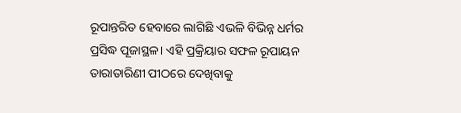ରୂପାନ୍ତରିତ ହେବାରେ ଲାଗିଛି ଏଭଳି ବିଭିନ୍ନ ଧର୍ମର ପ୍ରସିଦ୍ଧ ପୂଜାସ୍ଥଳ। ଏହି ପ୍ରକ୍ରିୟାର ସଫଳ ରୂପାୟନ ତାରାତାରିଣୀ ପୀଠରେ ଦେଖିବାକୁ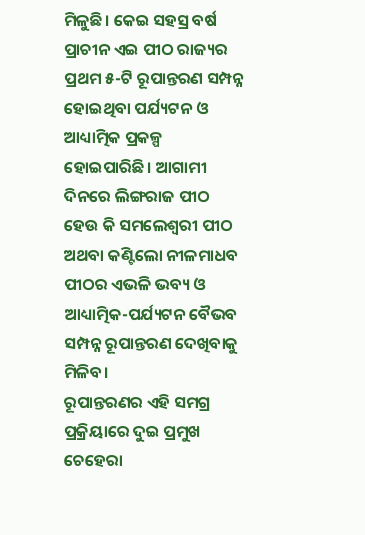ମିଳୁଛି। କେଇ ସହସ୍ର ବର୍ଷ ପ୍ରାଚୀନ ଏଇ ପୀଠ ରାଜ୍ୟର ପ୍ରଥମ ୫-ଟି ରୂପାନ୍ତରଣ ସମ୍ପନ୍ନ ହୋଇଥିବା ପର୍ଯ୍ୟଟନ ଓ ଆଧ୍ୟାତ୍ମିକ ପ୍ରକଳ୍ପ ହୋଇପାରିଛି। ଆଗାମୀ ଦିନରେ ଲିଙ୍ଗରାଜ ପୀଠ ହେଉ କି ସମଲେଶ୍ଵରୀ ପୀଠ ଅଥବା କଣ୍ଟିଲୋ ନୀଳମାଧବ ପୀଠର ଏଭଳି ଭବ୍ୟ ଓ ଆଧ୍ୟାତ୍ମିକ-ପର୍ଯ୍ୟଟନ ବୈଭବ ସମ୍ପନ୍ନ ରୂପାନ୍ତରଣ ଦେଖିବାକୁ ମିଳିବ।
ରୂପାନ୍ତରଣର ଏହି ସମଗ୍ର ପ୍ରକ୍ରିୟାରେ ଦୁଇ ପ୍ରମୁଖ ଚେହେରା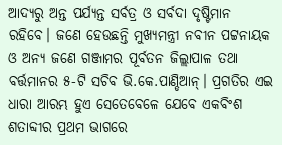ଆଦ୍ୟରୁ ଅନ୍ତ ପର୍ଯ୍ୟନ୍ତ ସର୍ବତ୍ର ଓ ସର୍ବଦା ଦୃଷ୍ଟିମାନ ରହିବେ। ଜଣେ ହେଉଛନ୍ତି ମୁଖ୍ୟମନ୍ତ୍ରୀ ନବୀନ ପଟ୍ଟନାୟକ ଓ ଅନ୍ୟ ଜଣେ ଗଞ୍ଜାମର ପୂର୍ବତନ ଜିଲ୍ଲାପାଳ ତଥା ବର୍ତ୍ତମାନର ୫-ଟି ସଚିବ ଭି.କେ.ପାଣ୍ଡିଆନ୍। ପ୍ରଗତିର ଏଇ ଧାରା ଆରମ୍ଭ ହୁଏ ସେତେବେଳେ ଯେବେ ଏକବିଂଶ ଶତାବ୍ଦୀର ପ୍ରଥମ ଭାଗରେ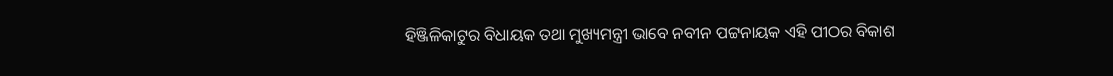ହିଞ୍ଜିଳିକାଟୁର ବିଧାୟକ ତଥା ମୁଖ୍ୟମନ୍ତ୍ରୀ ଭାବେ ନବୀନ ପଟ୍ଟନାୟକ ଏହି ପୀଠର ବିକାଶ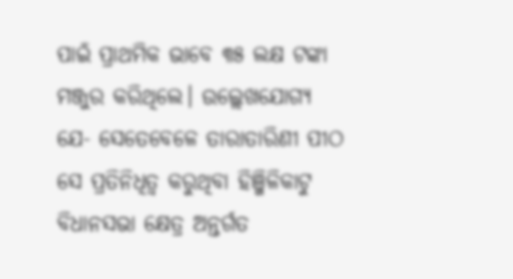ପାଇଁ ପ୍ରାଥମିକ ଭାବେ ୩୫ ଲକ୍ଷ ଟଙ୍କା ମଞ୍ଜୁର କରିଥିଲେ। ଉଲ୍ଲେଖଯୋଗ୍ୟ ଯେ- ସେତେବେଳେ ତାରାତାରିଣୀ ପୀଠ ସେ ପ୍ରତିନିଧିତ୍ବ କରୁଥିବା ହିଞ୍ଜିଳିକାଟୁ ବିଧାନସଭା କ୍ଷେତ୍ର ଅନ୍ତର୍ଗତ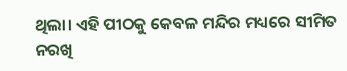ଥିଲା। ଏହି ପୀଠକୁ କେବଳ ମନ୍ଦିର ମଧ୍ୟରେ ସୀମିତ ନରଖି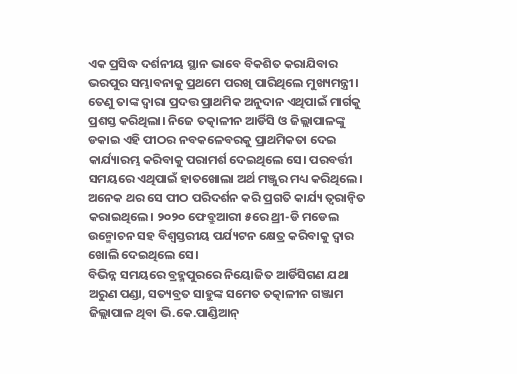ଏକ ପ୍ରସିଦ୍ଧ ଦର୍ଶନୀୟ ସ୍ଥାନ ଭାବେ ବିକଶିତ କରାଯିବାର ଭରପୁର ସମ୍ଭାବନାକୁ ପ୍ରଥମେ ପରଖି ପାରିଥିଲେ ମୁଖ୍ୟମନ୍ତ୍ରୀ। ତେଣୁ ତାଙ୍କ ଦ୍ଵାରା ପ୍ରଦତ୍ତ ପ୍ରାଥମିକ ଅନୁଦାନ ଏଥିପାଇଁ ମାର୍ଗକୁ ପ୍ରଶସ୍ତ କରିଥିଲା। ନିଜେ ତତ୍କାଳୀନ ଆର୍ଡିସି ଓ ଜିଲ୍ଲାପାଳଙ୍କୁ ଡକାଇ ଏହି ପୀଠର ନବକଳେବରକୁ ପ୍ରାଥମିକତା ଦେଇ କାର୍ଯ୍ୟାରମ୍ଭ କରିବାକୁ ପରାମର୍ଶ ଦେଇଥିଲେ ସେ। ପରବର୍ତ୍ତୀ ସମୟରେ ଏଥିପାଇଁ ହାତଖୋଲା ଅର୍ଥ ମଞ୍ଜୁର ମଧ୍ୟ କରିଥିଲେ। ଅନେକ ଥର ସେ ପୀଠ ପରିଦର୍ଶନ କରି ପ୍ରଗତି କାର୍ଯ୍ୟ ତ୍ବରାନ୍ବିତ କରାଇଥିଲେ। ୨୦୨୦ ଫେବ୍ରୁଆରୀ ୫ରେ ଥ୍ରୀ-ଡି ମଡେଲ ଉନ୍ମୋଚନ ସହ ବିଶ୍ୱସ୍ତରୀୟ ପର୍ଯ୍ୟଟନ କ୍ଷେତ୍ର କରିବାକୁ ଦ୍ଵାର ଖୋଲି ଦେଇଥିଲେ ସେ।
ବିଭିନ୍ନ ସମୟରେ ବ୍ରହ୍ମପୁରରେ ନିୟୋଜିତ ଆର୍ଡିସିଗଣ ଯଥା ଅରୁଣ ପଣ୍ଡା, ସତ୍ୟବ୍ରତ ସାହୁଙ୍କ ସମେତ ତତ୍କାଳୀନ ଗଞ୍ଜାମ ଜିଲ୍ଲାପାଳ ଥିବା ଭି.କେ.ପାଣ୍ଡିଆନ୍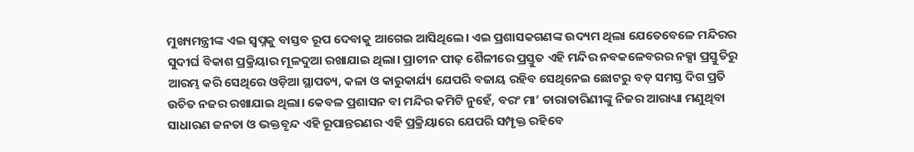ମୁଖ୍ୟମନ୍ତ୍ରୀଙ୍କ ଏଇ ସ୍ବପ୍ନକୁ ବାସ୍ତବ ରୂପ ଦେବାକୁ ଆଗେଇ ଆସିଥିଲେ। ଏଇ ପ୍ରଶାସକଗଣଙ୍କ ଉଦ୍ୟମ ଥିଲା ଯେତେବେଳେ ମନ୍ଦିରର ସୁଦୀର୍ଘ ବିକାଶ ପ୍ରକ୍ରିୟାର ମୂଳଦୁଆ ରଖାଯାଇ ଥିଲା। ପ୍ରାଚୀନ ପୀଢ଼ ଶୈଳୀରେ ପ୍ରସ୍ତୁତ ଏହି ମନ୍ଦିର ନବକଳେବରର ନକ୍ସା ପ୍ରସ୍ତୁତିରୁ ଆରମ୍ଭ କରି ସେଥିରେ ଓଡ଼ିଆ ସ୍ଥାପତ୍ୟ, କଳା ଓ କାରୁକାର୍ଯ୍ୟ ଯେପରି ବଜାୟ ରହିବ ସେଥିନେଇ ଛୋଟରୁ ବଡ଼ ସମସ୍ତ ଦିଗ ପ୍ରତି ଉଚିତ ନଜର ରଖାଯାଇ ଥିଲା। କେବଳ ପ୍ରଶାସନ ବା ମନ୍ଦିର କମିଟି ନୁହେଁ, ବରଂ ମା’ ତାରାତାରିଣୀଙ୍କୁ ନିଜର ଆରାଧ୍ୟା ମଣୁଥିବା ସାଧାରଣ ଜନତା ଓ ଭକ୍ତବୃନ୍ଦ ଏହି ରୂପାନ୍ତରଣର ଏହି ପ୍ରକ୍ରିୟାରେ ଯେପରି ସମ୍ପୃକ୍ତ ରହିବେ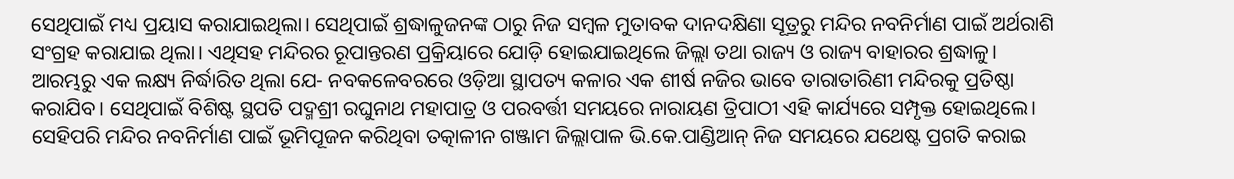ସେଥିପାଇଁ ମଧ୍ୟ ପ୍ରୟାସ କରାଯାଇଥିଲା। ସେଥିପାଇଁ ଶ୍ରଦ୍ଧାଳୁଜନଙ୍କ ଠାରୁ ନିଜ ସମ୍ବଳ ମୁତାବକ ଦାନଦକ୍ଷିଣା ସୂତ୍ରରୁ ମନ୍ଦିର ନବନିର୍ମାଣ ପାଇଁ ଅର୍ଥରାଶି ସଂଗ୍ରହ କରାଯାଇ ଥିଲା। ଏଥିସହ ମନ୍ଦିରର ରୂପାନ୍ତରଣ ପ୍ରକ୍ରିୟାରେ ଯୋଡ଼ି ହୋଇଯାଇଥିଲେ ଜିଲ୍ଲା ତଥା ରାଜ୍ୟ ଓ ରାଜ୍ୟ ବାହାରର ଶ୍ରଦ୍ଧାଳୁ।
ଆରମ୍ଭରୁ ଏକ ଲକ୍ଷ୍ୟ ନିର୍ଦ୍ଧାରିତ ଥିଲା ଯେ- ନବକଳେବରରେ ଓଡ଼ିଆ ସ୍ଥାପତ୍ୟ କଳାର ଏକ ଶୀର୍ଷ ନଜିର ଭାବେ ତାରାତାରିଣୀ ମନ୍ଦିରକୁ ପ୍ରତିଷ୍ଠା କରାଯିବ। ସେଥିପାଇଁ ବିଶିଷ୍ଟ ସ୍ଥପତି ପଦ୍ମଶ୍ରୀ ରଘୁନାଥ ମହାପାତ୍ର ଓ ପରବର୍ତ୍ତୀ ସମୟରେ ନାରାୟଣ ତ୍ରିପାଠୀ ଏହି କାର୍ଯ୍ୟରେ ସମ୍ପୃକ୍ତ ହୋଇଥିଲେ। ସେହିପରି ମନ୍ଦିର ନବନିର୍ମାଣ ପାଇଁ ଭୂମିପୂଜନ କରିଥିବା ତତ୍କାଳୀନ ଗଞ୍ଜାମ ଜିଲ୍ଲାପାଳ ଭି.କେ.ପାଣ୍ଡିଆନ୍ ନିଜ ସମୟରେ ଯଥେଷ୍ଟ ପ୍ରଗତି କରାଇ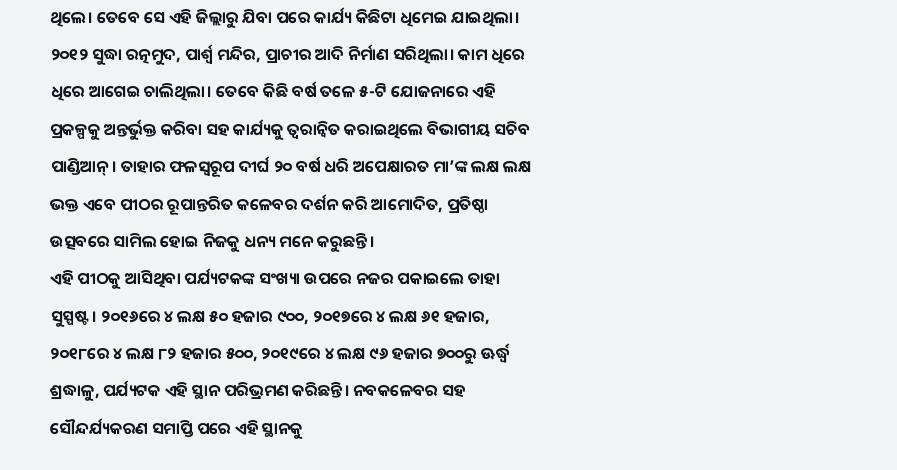ଥିଲେ। ତେବେ ସେ ଏହି ଜିଲ୍ଲାରୁ ଯିବା ପରେ କାର୍ଯ୍ୟ କିଛିଟା ଧିମେଇ ଯାଇଥିଲା। ୨୦୧୨ ସୁଦ୍ଧା ରତ୍ନମୁଦ, ପାର୍ଶ୍ଵ ମନ୍ଦିର, ପ୍ରାଚୀର ଆଦି ନିର୍ମାଣ ସରିଥିଲା। କାମ ଧିରେ ଧିରେ ଆଗେଇ ଚାଲିଥିଲା। ତେବେ କିଛି ବର୍ଷ ତଳେ ୫-ଟି ଯୋଜନାରେ ଏହି ପ୍ରକଳ୍ପକୁ ଅନ୍ତର୍ଭୁକ୍ତ କରିବା ସହ କାର୍ଯ୍ୟକୁ ତ୍ବରାନ୍ବିତ କରାଇଥିଲେ ବିଭାଗୀୟ ସଚିବ ପାଣ୍ଡିଆନ୍। ତାହାର ଫଳସ୍ଵରୂପ ଦୀର୍ଘ ୨୦ ବର୍ଷ ଧରି ଅପେକ୍ଷାରତ ମା’ଙ୍କ ଲକ୍ଷ ଲକ୍ଷ ଭକ୍ତ ଏବେ ପୀଠର ରୂପାନ୍ତରିତ କଳେବର ଦର୍ଶନ କରି ଆମୋଦିତ, ପ୍ରତିଷ୍ଠା ଉତ୍ସବରେ ସାମିଲ ହୋଇ ନିଜକୁ ଧନ୍ୟ ମନେ କରୁଛନ୍ତି।
ଏହି ପୀଠକୁ ଆସିଥିବା ପର୍ଯ୍ୟଟକଙ୍କ ସଂଖ୍ୟା ଉପରେ ନଜର ପକାଇଲେ ତାହା ସୁସ୍ପଷ୍ଟ। ୨୦୧୬ରେ ୪ ଲକ୍ଷ ୫୦ ହଜାର ୯୦୦, ୨୦୧୭ରେ ୪ ଲକ୍ଷ ୬୧ ହଜାର, ୨୦୧୮ରେ ୪ ଲକ୍ଷ ୮୨ ହଜାର ୫୦୦, ୨୦୧୯ରେ ୪ ଲକ୍ଷ ୯୬ ହଜାର ୭୦୦ରୁ ଊର୍ଦ୍ଧ୍ୱ ଶ୍ରଦ୍ଧାଳୁ, ପର୍ଯ୍ୟଟକ ଏହି ସ୍ଥାନ ପରିଭ୍ରମଣ କରିଛନ୍ତି। ନବକଳେବର ସହ ସୌନ୍ଦର୍ଯ୍ୟକରଣ ସମାପ୍ତି ପରେ ଏହି ସ୍ଥାନକୁ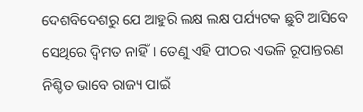ଦେଶବିଦେଶରୁ ଯେ ଆହୁରି ଲକ୍ଷ ଲକ୍ଷ ପର୍ଯ୍ୟଟକ ଛୁଟି ଆସିବେ ସେଥିରେ ଦ୍ବିମତ ନାହିଁ। ତେଣୁ ଏହି ପୀଠର ଏଭଳି ରୂପାନ୍ତରଣ ନିଶ୍ଚିତ ଭାବେ ରାଜ୍ୟ ପାଇଁ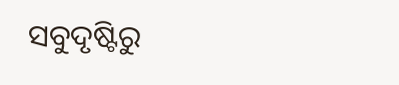ସବୁଦୃଷ୍ଟିରୁ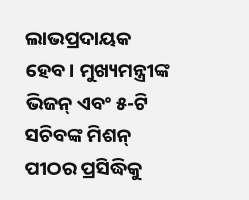ଲାଭପ୍ରଦାୟକ ହେବ। ମୁଖ୍ୟମନ୍ତ୍ରୀଙ୍କ ଭିଜନ୍ ଏବଂ ୫-ଟି ସଚିବଙ୍କ ମିଶନ୍ ପୀଠର ପ୍ରସିଦ୍ଧିକୁ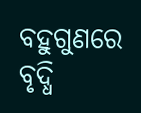ବହୁଗୁଣରେ ବୃଦ୍ଧି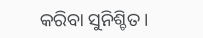କରିବା ସୁନିଶ୍ଚିତ।